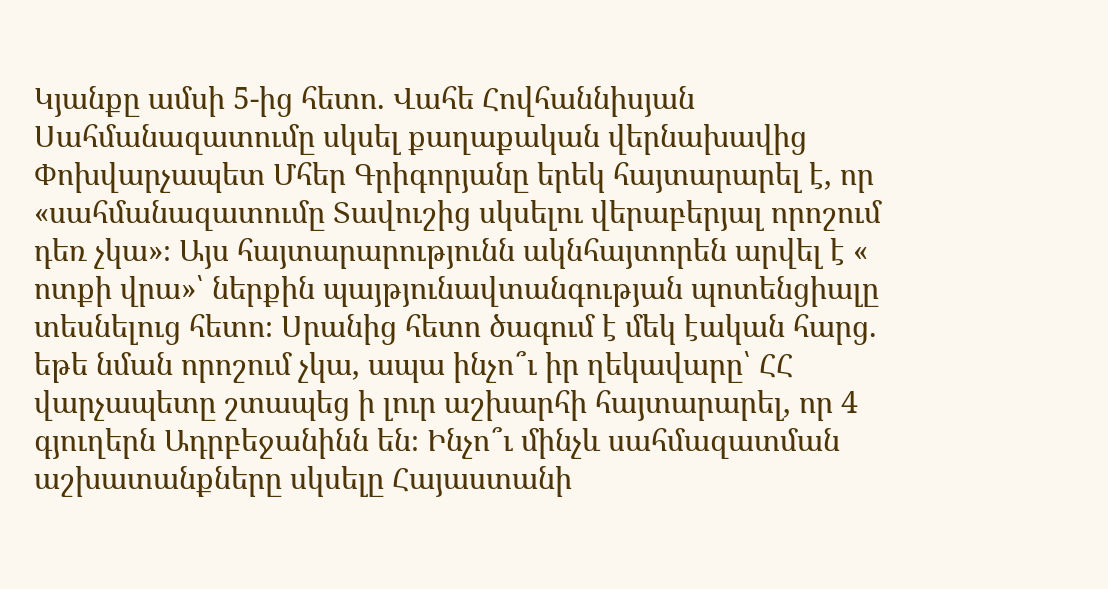Կյանքը ամսի 5-ից հետո. Վահե Հովհաննիսյան
Սահմանազատումը սկսել քաղաքական վերնախավից
Փոխվարչապետ Մհեր Գրիգորյանը երեկ հայտարարել է, որ «սահմանազատումը Տավուշից սկսելու վերաբերյալ որոշում դեռ չկա»։ Այս հայտարարությունն ակնհայտորեն արվել է « ոտքի վրա»՝ ներքին պայթյունավտանգության պոտենցիալը տեսնելուց հետո։ Սրանից հետո ծագում է մեկ էական հարց. եթե նման որոշում չկա, ապա ինչո՞ւ իր ղեկավարը՝ ՀՀ վարչապետը շտապեց ի լուր աշխարհի հայտարարել, որ 4 գյուղերն Ադրբեջանինն են։ Ինչո՞ւ մինչև սահմազատման աշխատանքները սկսելը Հայաստանի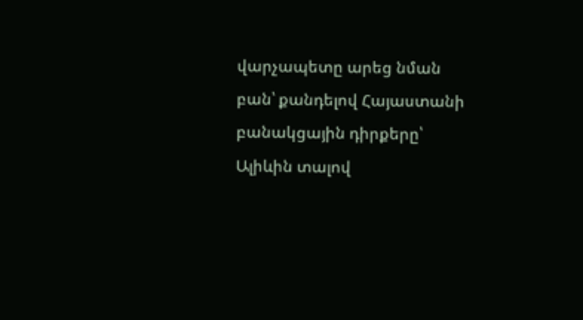վարչապետը արեց նման բան՝ քանդելով Հայաստանի բանակցային դիրքերը՝ Ալիևին տալով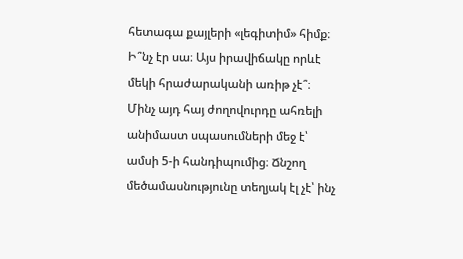հետագա քայլերի «լեգիտիմ» հիմք։ Ի՞նչ էր սա։ Այս իրավիճակը որևէ մեկի հրաժարականի առիթ չէ՞։
Մինչ այդ հայ ժողովուրդը ահռելի անիմաստ սպասումների մեջ է՝ ամսի 5-ի հանդիպումից։ Ճնշող մեծամասնությունը տեղյակ էլ չէ՝ ինչ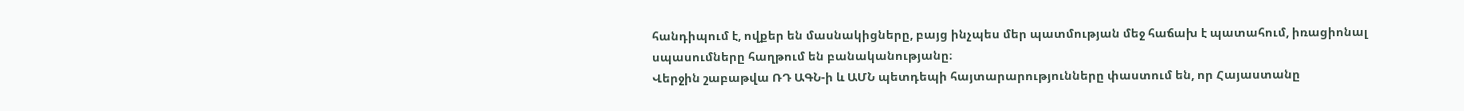հանդիպում է, ովքեր են մասնակիցները, բայց ինչպես մեր պատմության մեջ հաճախ է պատահում, իռացիոնալ սպասումները հաղթում են բանականությանը։
Վերջին շաբաթվա ՌԴ ԱԳՆ-ի և ԱՄՆ պետդեպի հայտարարությունները փաստում են, որ Հայաստանը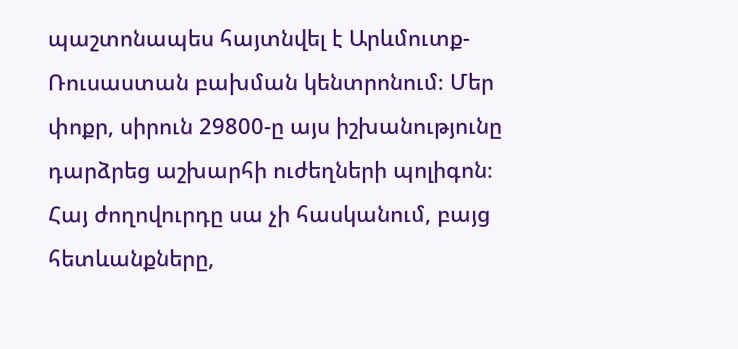պաշտոնապես հայտնվել է Արևմուտք-Ռուսաստան բախման կենտրոնում։ Մեր փոքր, սիրուն 29800-ը այս իշխանությունը դարձրեց աշխարհի ուժեղների պոլիգոն։ Հայ ժողովուրդը սա չի հասկանում, բայց հետևանքները,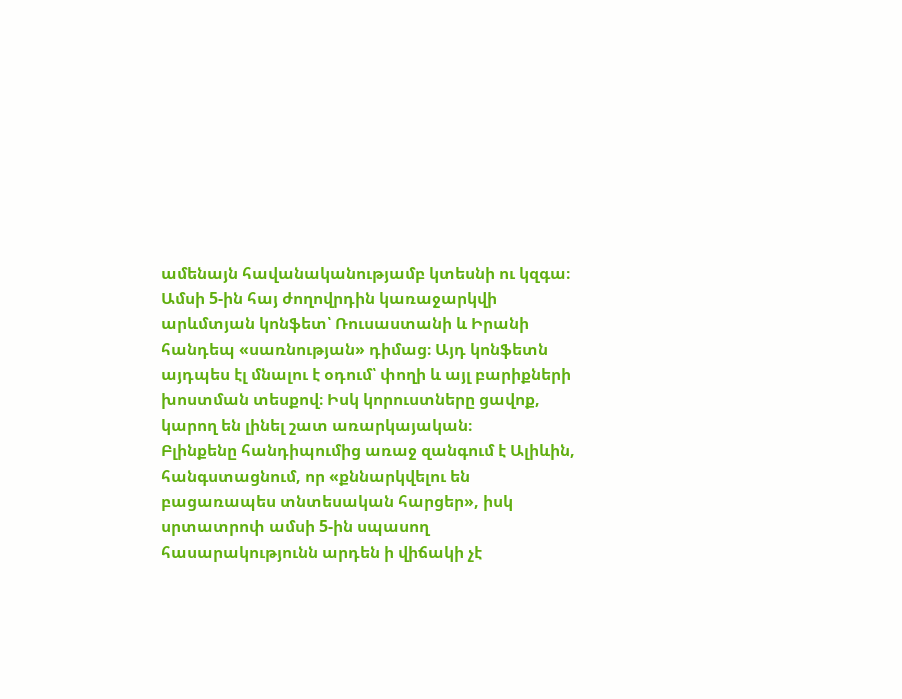ամենայն հավանականությամբ կտեսնի ու կզգա։
Ամսի 5-ին հայ ժողովրդին կառաջարկվի արևմտյան կոնֆետ՝ Ռուսաստանի և Իրանի հանդեպ «սառնության» դիմաց։ Այդ կոնֆետն այդպես էլ մնալու է օդում՝ փողի և այլ բարիքների խոստման տեսքով։ Իսկ կորուստները ցավոք, կարող են լինել շատ առարկայական։
Բլինքենը հանդիպումից առաջ զանգում է Ալիևին, հանգստացնում, որ «քննարկվելու են բացառապես տնտեսական հարցեր», իսկ սրտատրոփ ամսի 5-ին սպասող հասարակությունն արդեն ի վիճակի չէ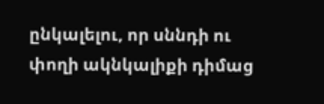ընկալելու, որ սննդի ու փողի ակնկալիքի դիմաց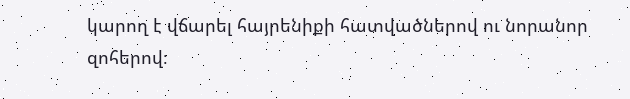կարող է վճարել հայրենիքի հատվածներով ու նորանոր զոհերով։